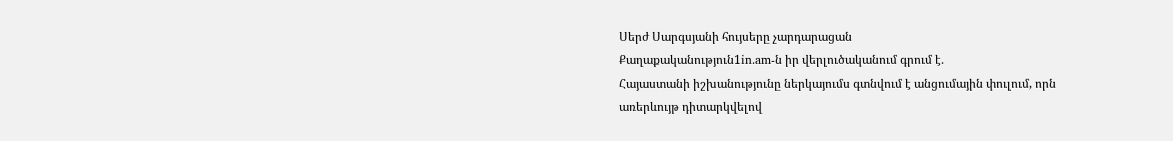Սերժ Սարգսյանի հույսերը չարդարացան
Քաղաքականություն1in.am-ն իր վերլուծականում գրում է․
Հայաստանի իշխանությունը ներկայումս գտնվում է անցումային փուլում, որն առերևույթ դիտարկվելով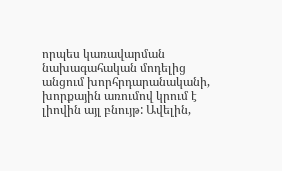որպես կառավարման նախագահական մոդելից անցում խորհրդարանականի, խորքային առումով կրում է լիովին այլ բնույթ: Ավելին,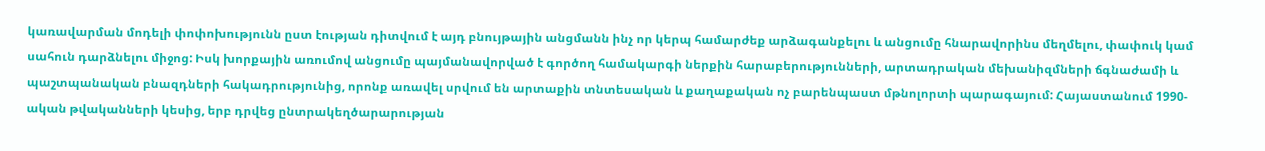կառավարման մոդելի փոփոխությունն ըստ էության դիտվում է այդ բնույթային անցմանն ինչ որ կերպ համարժեք արձագանքելու և անցումը հնարավորինս մեղմելու, փափուկ կամ սահուն դարձնելու միջոց: Իսկ խորքային առումով անցումը պայմանավորված է գործող համակարգի ներքին հարաբերությունների, արտադրական մեխանիզմների ճգնաժամի և պաշտպանական բնազդների հակադրությունից, որոնք առավել սրվում են արտաքին տնտեսական և քաղաքական ոչ բարենպաստ մթնոլորտի պարագայում: Հայաստանում 1990-ական թվականների կեսից, երբ դրվեց ընտրակեղծարարության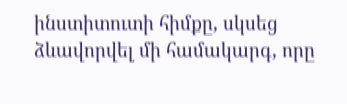ինստիտուտի հիմքը, սկսեց ձևավորվել մի համակարգ, որը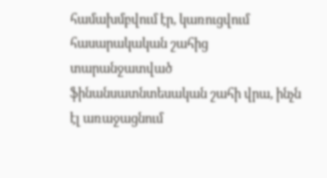համախմբվում էր, կառուցվում հասարակական շահից տարանջատված ֆինանսատնտեսական շահի վրա, ինչն էլ առաջացնում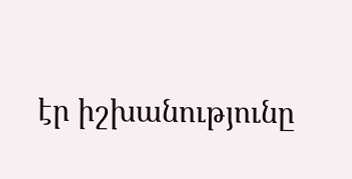էր իշխանությունը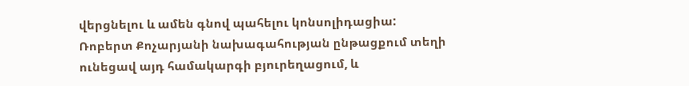վերցնելու և ամեն գնով պահելու կոնսոլիդացիա:
Ռոբերտ Քոչարյանի նախագահության ընթացքում տեղի ունեցավ այդ համակարգի բյուրեղացում, և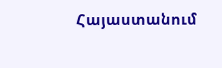Հայաստանում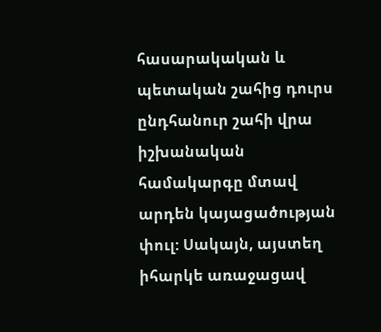հասարակական և պետական շահից դուրս ընդհանուր շահի վրա իշխանական համակարգը մտավ արդեն կայացածության փուլ: Սակայն, այստեղ իհարկե առաջացավ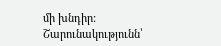մի խնդիր:
Շարունակությունն՝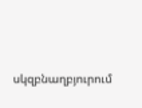սկզբնաղբյուրում